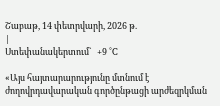Շաբաթ, 14 փետրվարի, 2026 թ.
|
Ստեփանակերտում`   +9 °C

«Այս հայտարարությունը մտնում է ժողովրդավարական գործընթացի արժեզրկման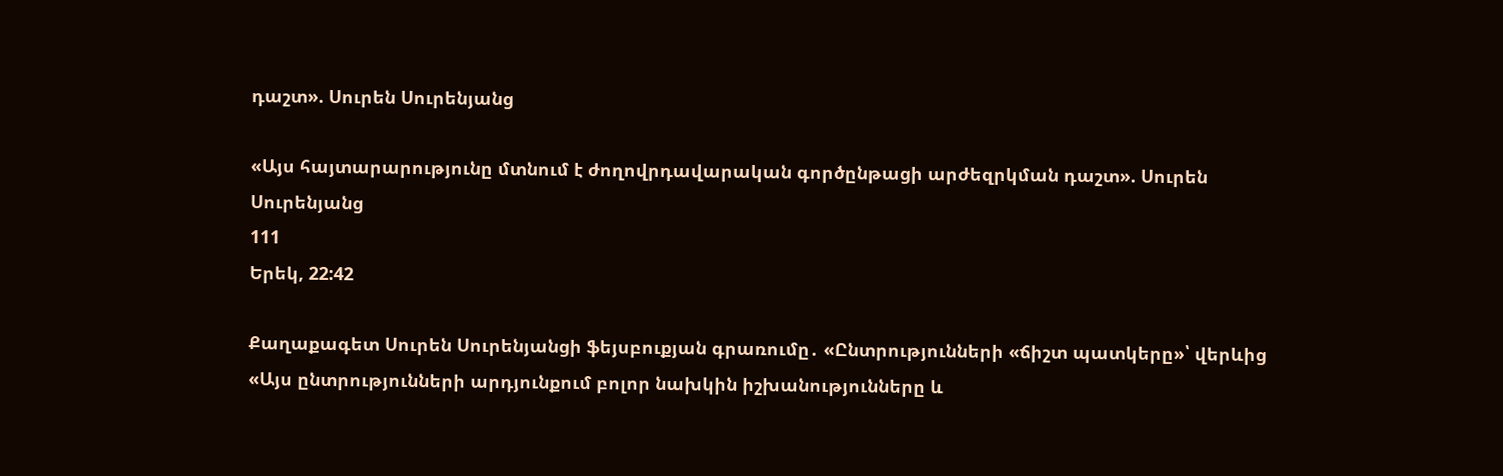դաշտ». Սուրեն Սուրենյանց

«Այս հայտարարությունը մտնում է ժողովրդավարական գործընթացի արժեզրկման դաշտ». Սուրեն Սուրենյանց
111
Երեկ, 22:42

Քաղաքագետ Սուրեն Սուրենյանցի ֆեյսբուքյան գրառումը․ «Ընտրությունների «ճիշտ պատկերը»՝ վերևից
«Այս ընտրությունների արդյունքում բոլոր նախկին իշխանությունները և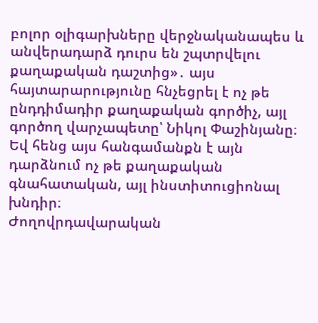բոլոր օլիգարխները վերջնականապես և անվերադարձ դուրս են շպտրվելու քաղաքական դաշտից»․ այս հայտարարությունը հնչեցրել է ոչ թե ընդդիմադիր քաղաքական գործիչ, այլ գործող վարչապետը՝ Նիկոլ Փաշինյանը։ Եվ հենց այս հանգամանքն է այն դարձնում ոչ թե քաղաքական գնահատական, այլ ինստիտուցիոնալ խնդիր։
Ժողովրդավարական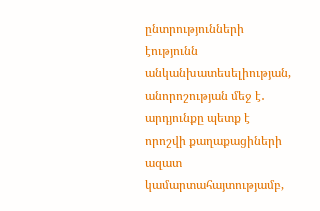ընտրությունների էությունն անկանխատեսելիության, անորոշության մեջ է․ արդյունքը պետք է որոշվի քաղաքացիների ազատ կամարտահայտությամբ,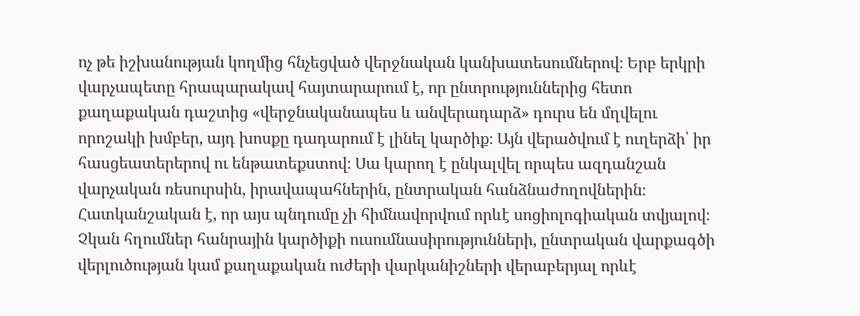ոչ թե իշխանության կողմից հնչեցված վերջնական կանխատեսումներով։ Երբ երկրի վարչապետը հրապարակավ հայտարարում է, որ ընտրություններից հետո քաղաքական դաշտից «վերջնականապես և անվերադարձ» դուրս են մղվելու որոշակի խմբեր, այդ խոսքը դադարում է լինել կարծիք։ Այն վերածվում է ուղերձի՝ իր հասցեատերերով ու ենթատեքստով։ Սա կարող է ընկալվել որպես ազդանշան վարչական ռեսուրսին, իրավապահներին, ընտրական հանձնաժողովներին։
Հատկանշական է, որ այս պնդումը չի հիմնավորվում որևէ սոցիոլոգիական տվյալով։ Չկան հղումներ հանրային կարծիքի ուսումնասիրությունների, ընտրական վարքագծի վերլուծության կամ քաղաքական ուժերի վարկանիշների վերաբերյալ որևէ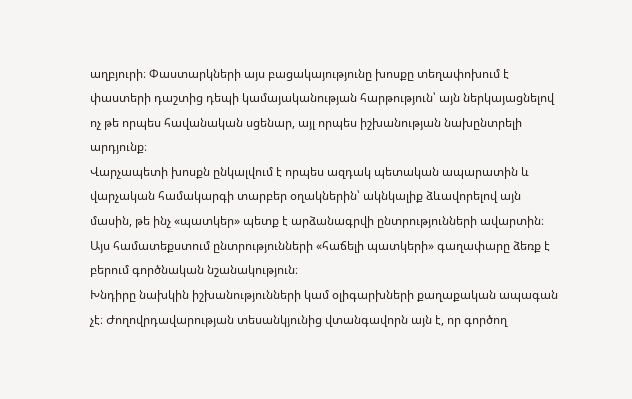աղբյուրի։ Փաստարկների այս բացակայությունը խոսքը տեղափոխում է փաստերի դաշտից դեպի կամայականության հարթություն՝ այն ներկայացնելով ոչ թե որպես հավանական սցենար, այլ որպես իշխանության նախընտրելի արդյունք։
Վարչապետի խոսքն ընկալվում է որպես ազդակ պետական ապարատին և վարչական համակարգի տարբեր օղակներին՝ ակնկալիք ձևավորելով այն մասին, թե ինչ «պատկեր» պետք է արձանագրվի ընտրությունների ավարտին։ Այս համատեքստում ընտրությունների «հաճելի պատկերի» գաղափարը ձեռք է բերում գործնական նշանակություն։
Խնդիրը նախկին իշխանությունների կամ օլիգարխների քաղաքական ապագան չէ։ Ժողովրդավարության տեսանկյունից վտանգավորն այն է, որ գործող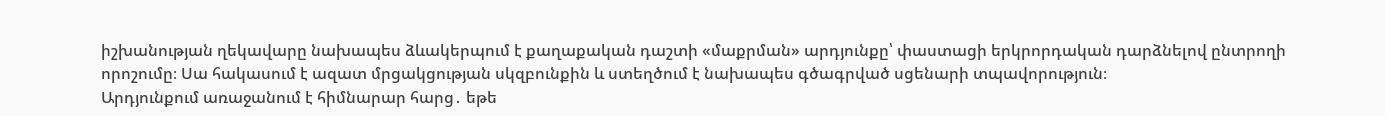իշխանության ղեկավարը նախապես ձևակերպում է քաղաքական դաշտի «մաքրման» արդյունքը՝ փաստացի երկրորդական դարձնելով ընտրողի որոշումը։ Սա հակասում է ազատ մրցակցության սկզբունքին և ստեղծում է նախապես գծագրված սցենարի տպավորություն։
Արդյունքում առաջանում է հիմնարար հարց․ եթե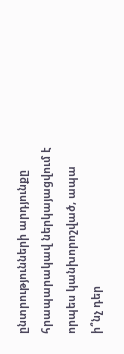ընտրությունների արդյունքը հրապարակավ ներկայացվում է որպես կանխորոշված, ապա ի՞նչ դեր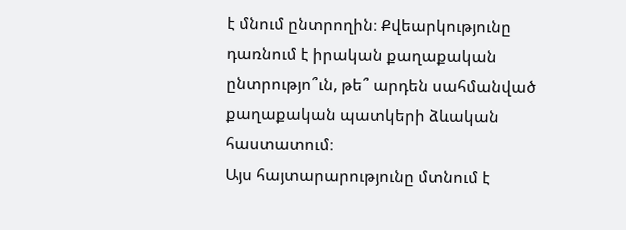է մնում ընտրողին։ Քվեարկությունը դառնում է իրական քաղաքական ընտրությո՞ւն, թե՞ արդեն սահմանված քաղաքական պատկերի ձևական հաստատում։
Այս հայտարարությունը մտնում է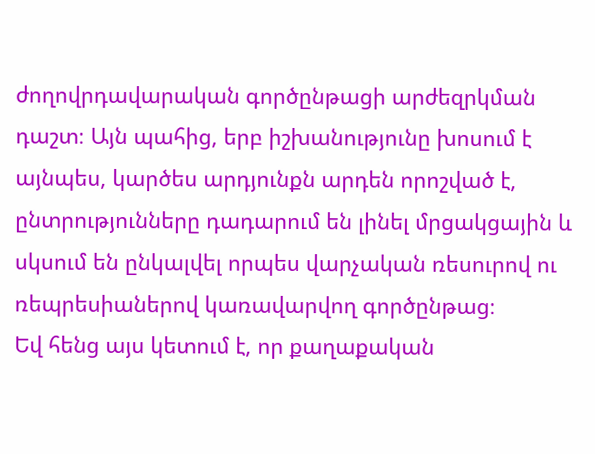ժողովրդավարական գործընթացի արժեզրկման դաշտ։ Այն պահից, երբ իշխանությունը խոսում է այնպես, կարծես արդյունքն արդեն որոշված է, ընտրությունները դադարում են լինել մրցակցային և սկսում են ընկալվել որպես վարչական ռեսուրով ու ռեպրեսիաներով կառավարվող գործընթաց։
Եվ հենց այս կետում է, որ քաղաքական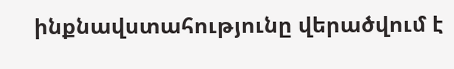ինքնավստահությունը վերածվում է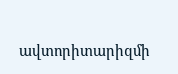ավտորիտարիզմի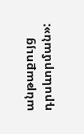անթաքույց դրսևորման»: